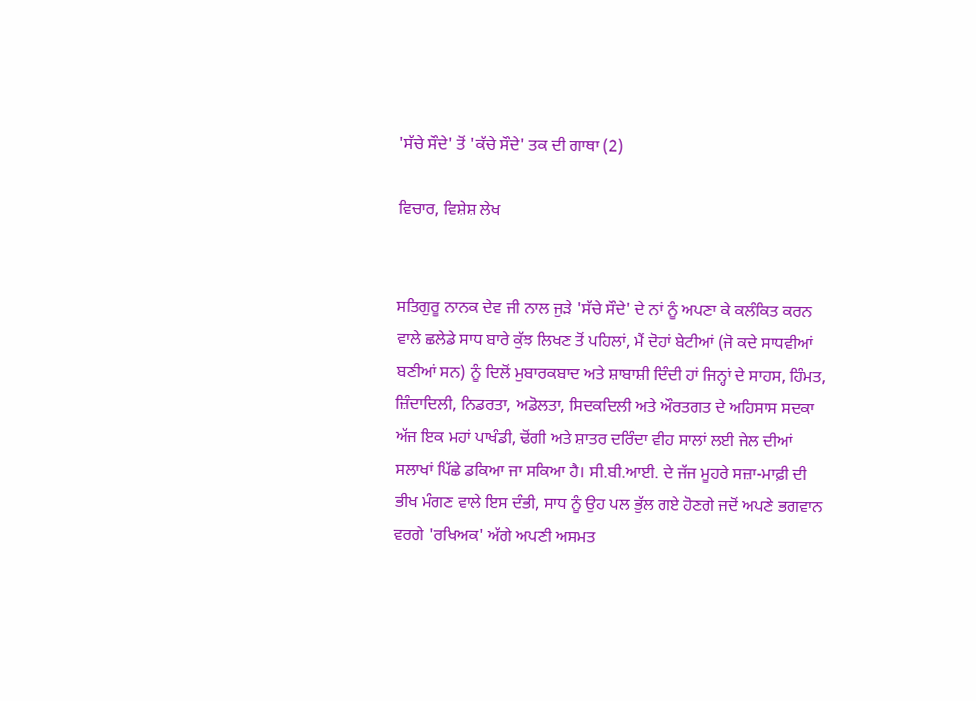'ਸੱਚੇ ਸੌਦੇ' ਤੋਂ 'ਕੱਚੇ ਸੌਦੇ' ਤਕ ਦੀ ਗਾਥਾ (2)

ਵਿਚਾਰ, ਵਿਸ਼ੇਸ਼ ਲੇਖ


ਸਤਿਗੁਰੂ ਨਾਨਕ ਦੇਵ ਜੀ ਨਾਲ ਜੁੜੇ 'ਸੱਚੇ ਸੌਦੇ' ਦੇ ਨਾਂ ਨੂੰ ਅਪਣਾ ਕੇ ਕਲੰਕਿਤ ਕਰਨ ਵਾਲੇ ਛਲੇਡੇ ਸਾਧ ਬਾਰੇ ਕੁੱਝ ਲਿਖਣ ਤੋਂ ਪਹਿਲਾਂ, ਮੈਂ ਦੋਹਾਂ ਬੇਟੀਆਂ (ਜੋ ਕਦੇ ਸਾਧਵੀਆਂ ਬਣੀਆਂ ਸਨ) ਨੂੰ ਦਿਲੋਂ ਮੁਬਾਰਕਬਾਦ ਅਤੇ ਸ਼ਾਬਾਸ਼ੀ ਦਿੰਦੀ ਹਾਂ ਜਿਨ੍ਹਾਂ ਦੇ ਸਾਹਸ, ਹਿੰਮਤ, ਜ਼ਿੰਦਾਦਿਲੀ, ਨਿਡਰਤਾ, ਅਡੋਲਤਾ, ਸਿਦਕਦਿਲੀ ਅਤੇ ਔਰਤਗਤ ਦੇ ਅਹਿਸਾਸ ਸਦਕਾ ਅੱਜ ਇਕ ਮਹਾਂ ਪਾਖੰਡੀ, ਢੋਂਗੀ ਅਤੇ ਸ਼ਾਤਰ ਦਰਿੰਦਾ ਵੀਹ ਸਾਲਾਂ ਲਈ ਜੇਲ ਦੀਆਂ ਸਲਾਖਾਂ ਪਿੱਛੇ ਡਕਿਆ ਜਾ ਸਕਿਆ ਹੈ। ਸੀ.ਬੀ.ਆਈ. ਦੇ ਜੱਜ ਮੂਹਰੇ ਸਜ਼ਾ-ਮਾਫ਼ੀ ਦੀ ਭੀਖ ਮੰਗਣ ਵਾਲੇ ਇਸ ਦੰਭੀ, ਸਾਧ ਨੂੰ ਉਹ ਪਲ ਭੁੱਲ ਗਏ ਹੋਣਗੇ ਜਦੋਂ ਅਪਣੇ ਭਗਵਾਨ ਵਰਗੇ 'ਰਖਿਅਕ' ਅੱਗੇ ਅਪਣੀ ਅਸਮਤ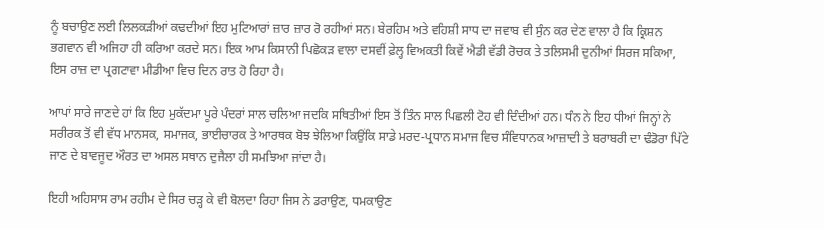ਨੂੰ ਬਚਾਉਣ ਲਈ ਲਿਲਕੜੀਆਂ ਕਢਦੀਆਂ ਇਹ ਮੁਟਿਆਰਾਂ ਜ਼ਾਰ ਜ਼ਾਰ ਰੋ ਰਹੀਆਂ ਸਨ। ਬੇਰਹਿਮ ਅਤੇ ਵਹਿਸ਼ੀ ਸਾਧ ਦਾ ਜਵਾਬ ਵੀ ਸੁੰਨ ਕਰ ਦੇਣ ਵਾਲਾ ਹੈ ਕਿ ਕ੍ਰਿਸ਼ਨ ਭਗਵਾਨ ਵੀ ਅਜਿਹਾ ਹੀ ਕਰਿਆ ਕਰਦੇ ਸਨ। ਇਕ ਆਮ ਕਿਸਾਨੀ ਪਿਛੋਕੜ ਵਾਲਾ ਦਸਵੀਂ ਫ਼ੇਲ੍ਹ ਵਿਅਕਤੀ ਕਿਵੇਂ ਐਡੀ ਵੱਡੀ ਰੋਚਕ ਤੇ ਤਲਿਸਮੀ ਦੁਨੀਆਂ ਸਿਰਜ ਸਕਿਆ, ਇਸ ਰਾਜ਼ ਦਾ ਪ੍ਰਗਟਾਵਾ ਮੀਡੀਆ ਵਿਚ ਦਿਨ ਰਾਤ ਹੋ ਰਿਹਾ ਹੈ।

ਆਪਾਂ ਸਾਰੇ ਜਾਣਦੇ ਹਾਂ ਕਿ ਇਹ ਮੁਕੱਦਮਾ ਪੂਰੇ ਪੰਦਰਾਂ ਸਾਲ ਚਲਿਆ ਜਦਕਿ ਸਥਿਤੀਆਂ ਇਸ ਤੋਂ ਤਿੰਨ ਸਾਲ ਪਿਛਲੀ ਟੋਹ ਵੀ ਦਿੰਦੀਆਂ ਹਨ। ਧੰਨ ਨੇ ਇਹ ਧੀਆਂ ਜਿਨ੍ਹਾਂ ਨੇ ਸਰੀਰਕ ਤੋਂ ਵੀ ਵੱਧ ਮਾਨਸਕ, ਸਮਾਜਕ, ਭਾਈਚਾਰਕ ਤੇ ਆਰਥਕ ਬੋਝ ਝੇਲਿਆ ਕਿਉਂਕਿ ਸਾਡੇ ਮਰਦ-ਪ੍ਰਧਾਨ ਸਮਾਜ ਵਿਚ ਸੰਵਿਧਾਨਕ ਆਜ਼ਾਦੀ ਤੇ ਬਰਾਬਰੀ ਦਾ ਢੰਡੋਰਾ ਪਿੱਟੇ ਜਾਣ ਦੇ ਬਾਵਜੂਦ ਔਰਤ ਦਾ ਅਸਲ ਸਥਾਨ ਦੁਜੈਲਾ ਹੀ ਸਮਝਿਆ ਜਾਂਦਾ ਹੈ।

ਇਹੀ ਅਹਿਸਾਸ ਰਾਮ ਰਹੀਮ ਦੇ ਸਿਰ ਚੜ੍ਹ ਕੇ ਵੀ ਬੋਲਦਾ ਰਿਹਾ ਜਿਸ ਨੇ ਡਰਾਉਣ, ਧਮਕਾਉਣ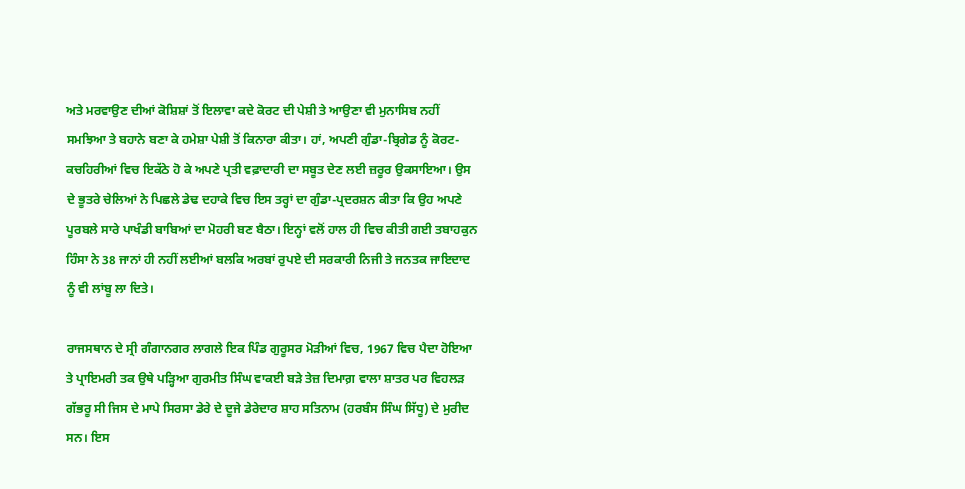ਅਤੇ ਮਰਵਾਉਣ ਦੀਆਂ ਕੋਸ਼ਿਸ਼ਾਂ ਤੋਂ ਇਲਾਵਾ ਕਦੇ ਕੋਰਟ ਦੀ ਪੇਸ਼ੀ ਤੇ ਆਉਣਾ ਵੀ ਮੁਨਾਸਿਬ ਨਹੀਂ ਸਮਝਿਆ ਤੇ ਬਹਾਨੇ ਬਣਾ ਕੇ ਹਮੇਸ਼ਾ ਪੇਸ਼ੀ ਤੋਂ ਕਿਨਾਰਾ ਕੀਤਾ। ਹਾਂ, ਅਪਣੀ ਗੁੰਡਾ-ਬ੍ਰਿਗੇਡ ਨੂੰ ਕੋਰਟ-ਕਚਹਿਰੀਆਂ ਵਿਚ ਇਕੱਠੇ ਹੋ ਕੇ ਅਪਣੇ ਪ੍ਰਤੀ ਵਫ਼ਾਦਾਰੀ ਦਾ ਸਬੂਤ ਦੇਣ ਲਈ ਜ਼ਰੂਰ ਉਕਸਾਇਆ। ਉਸ ਦੇ ਭੂਤਰੇ ਚੇਲਿਆਂ ਨੇ ਪਿਛਲੇ ਡੇਢ ਦਹਾਕੇ ਵਿਚ ਇਸ ਤਰ੍ਹਾਂ ਦਾ ਗੁੰਡਾ-ਪ੍ਰਦਰਸ਼ਨ ਕੀਤਾ ਕਿ ਉਹ ਅਪਣੇ ਪੂਰਬਲੇ ਸਾਰੇ ਪਾਖੰਡੀ ਬਾਬਿਆਂ ਦਾ ਮੋਹਰੀ ਬਣ ਬੈਠਾ। ਇਨ੍ਹਾਂ ਵਲੋਂ ਹਾਲ ਹੀ ਵਿਚ ਕੀਤੀ ਗਈ ਤਬਾਹਕੁਨ ਹਿੰਸਾ ਨੇ 38 ਜਾਨਾਂ ਹੀ ਨਹੀਂ ਲਈਆਂ ਬਲਕਿ ਅਰਬਾਂ ਰੁਪਏ ਦੀ ਸਰਕਾਰੀ ਨਿਜੀ ਤੇ ਜਨਤਕ ਜਾਇਦਾਦ ਨੂੰ ਵੀ ਲਾਂਬੂ ਲਾ ਦਿਤੇ।

ਰਾਜਸਥਾਨ ਦੇ ਸ੍ਰੀ ਗੰਗਾਨਗਰ ਲਾਗਲੇ ਇਕ ਪਿੰਡ ਗੁਰੂਸਰ ਮੋੜੀਆਂ ਵਿਚ, 1967 ਵਿਚ ਪੈਦਾ ਹੋਇਆ ਤੇ ਪ੍ਰਾਇਮਰੀ ਤਕ ਉਥੇ ਪੜ੍ਹਿਆ ਗੁਰਮੀਤ ਸਿੰਘ ਵਾਕਈ ਬੜੇ ਤੇਜ਼ ਦਿਮਾਗ਼ ਵਾਲਾ ਸ਼ਾਤਰ ਪਰ ਵਿਹਲੜ ਗੱਭਰੂ ਸੀ ਜਿਸ ਦੇ ਮਾਪੇ ਸਿਰਸਾ ਡੇਰੇ ਦੇ ਦੂਜੇ ਡੇਰੇਦਾਰ ਸ਼ਾਹ ਸਤਿਨਾਮ (ਹਰਬੰਸ ਸਿੰਘ ਸਿੱਧੂ) ਦੇ ਮੁਰੀਦ ਸਨ। ਇਸ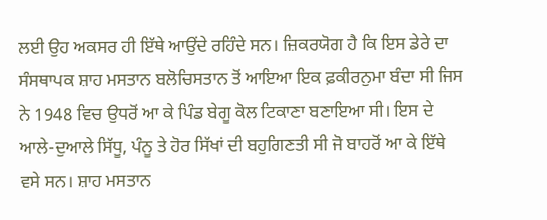ਲਈ ਉਹ ਅਕਸਰ ਹੀ ਇੱਥੇ ਆਉਂਦੇ ਰਹਿੰਦੇ ਸਨ। ਜ਼ਿਕਰਯੋਗ ਹੈ ਕਿ ਇਸ ਡੇਰੇ ਦਾ ਸੰਸਥਾਪਕ ਸ਼ਾਹ ਮਸਤਾਨ ਬਲੋਚਿਸਤਾਨ ਤੋਂ ਆਇਆ ਇਕ ਫ਼ਕੀਰਨੁਮਾ ਬੰਦਾ ਸੀ ਜਿਸ ਨੇ 1948 ਵਿਚ ਉਧਰੋਂ ਆ ਕੇ ਪਿੰਡ ਬੇਗੂ ਕੋਲ ਟਿਕਾਣਾ ਬਣਾਇਆ ਸੀ। ਇਸ ਦੇ ਆਲੇ-ਦੁਆਲੇ ਸਿੱਧੂ, ਪੰਨੂ ਤੇ ਹੋਰ ਸਿੱਖਾਂ ਦੀ ਬਹੁਗਿਣਤੀ ਸੀ ਜੋ ਬਾਹਰੋਂ ਆ ਕੇ ਇੱਥੇ ਵਸੇ ਸਨ। ਸ਼ਾਹ ਮਸਤਾਨ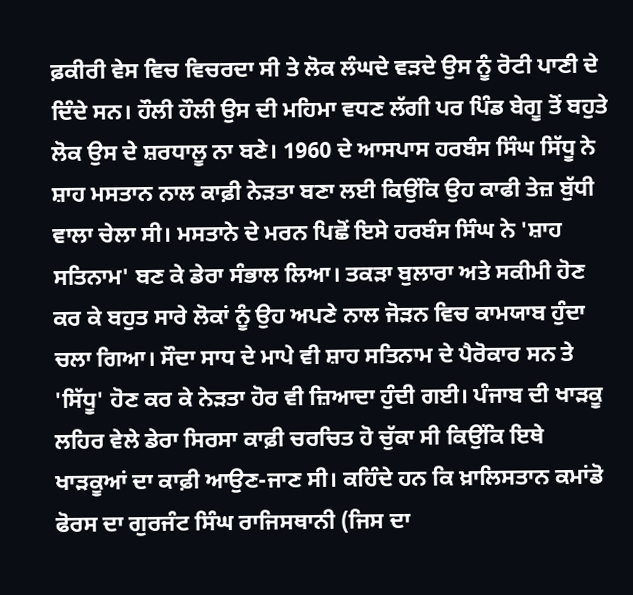ਫ਼ਕੀਰੀ ਵੇਸ ਵਿਚ ਵਿਚਰਦਾ ਸੀ ਤੇ ਲੋਕ ਲੰਘਦੇ ਵੜਦੇ ਉਸ ਨੂੰ ਰੋਟੀ ਪਾਣੀ ਦੇ ਦਿੰਦੇ ਸਨ। ਹੌਲੀ ਹੌਲੀ ਉਸ ਦੀ ਮਹਿਮਾ ਵਧਣ ਲੱਗੀ ਪਰ ਪਿੰਡ ਬੇਗੂ ਤੋਂ ਬਹੁਤੇ ਲੋਕ ਉਸ ਦੇ ਸ਼ਰਧਾਲੂ ਨਾ ਬਣੇ। 1960 ਦੇ ਆਸਪਾਸ ਹਰਬੰਸ ਸਿੰਘ ਸਿੱਧੂ ਨੇ ਸ਼ਾਹ ਮਸਤਾਨ ਨਾਲ ਕਾਫ਼ੀ ਨੇੜਤਾ ਬਣਾ ਲਈ ਕਿਉਂਕਿ ਉਹ ਕਾਫੀ ਤੇਜ਼ ਬੁੱਧੀ ਵਾਲਾ ਚੇਲਾ ਸੀ। ਮਸਤਾਨੇ ਦੇ ਮਰਨ ਪਿਛੋਂ ਇਸੇ ਹਰਬੰਸ ਸਿੰਘ ਨੇ 'ਸ਼ਾਹ ਸਤਿਨਾਮ' ਬਣ ਕੇ ਡੇਰਾ ਸੰਭਾਲ ਲਿਆ। ਤਕੜਾ ਬੁਲਾਰਾ ਅਤੇ ਸਕੀਮੀ ਹੋਣ ਕਰ ਕੇ ਬਹੁਤ ਸਾਰੇ ਲੋਕਾਂ ਨੂੰ ਉਹ ਅਪਣੇ ਨਾਲ ਜੋੜਨ ਵਿਚ ਕਾਮਯਾਬ ਹੁੰਦਾ ਚਲਾ ਗਿਆ। ਸੌਦਾ ਸਾਧ ਦੇ ਮਾਪੇ ਵੀ ਸ਼ਾਹ ਸਤਿਨਾਮ ਦੇ ਪੈਰੋਕਾਰ ਸਨ ਤੇ 'ਸਿੱਧੂ' ਹੋਣ ਕਰ ਕੇ ਨੇੜਤਾ ਹੋਰ ਵੀ ਜ਼ਿਆਦਾ ਹੁੰਦੀ ਗਈ। ਪੰਜਾਬ ਦੀ ਖਾੜਕੂ ਲਹਿਰ ਵੇਲੇ ਡੇਰਾ ਸਿਰਸਾ ਕਾਫ਼ੀ ਚਰਚਿਤ ਹੋ ਚੁੱਕਾ ਸੀ ਕਿਉਂਕਿ ਇਥੇ ਖਾੜਕੂਆਂ ਦਾ ਕਾਫ਼ੀ ਆਉਣ-ਜਾਣ ਸੀ। ਕਹਿੰਦੇ ਹਨ ਕਿ ਖ਼ਾਲਿਸਤਾਨ ਕਮਾਂਡੋ ਫੋਰਸ ਦਾ ਗੁਰਜੰਟ ਸਿੰਘ ਰਾਜਿਸਥਾਨੀ (ਜਿਸ ਦਾ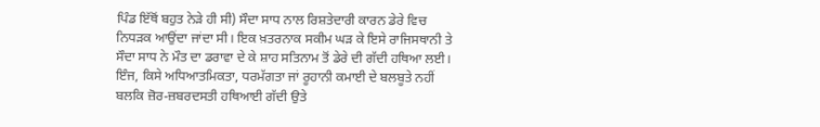ਪਿੰਡ ਇੱਥੋਂ ਬਹੁਤ ਨੇੜੇ ਹੀ ਸੀ) ਸੌਦਾ ਸਾਧ ਨਾਲ ਰਿਸ਼ਤੇਦਾਰੀ ਕਾਰਨ ਡੇਰੇ ਵਿਚ ਨਿਧੜਕ ਆਉਂਦਾ ਜਾਂਦਾ ਸੀ। ਇਕ ਖ਼ਤਰਨਾਕ ਸਕੀਮ ਘੜ ਕੇ ਇਸੇ ਰਾਜਿਸਥਾਨੀ ਤੇ ਸੌਦਾ ਸਾਧ ਨੇ ਮੌਤ ਦਾ ਡਰਾਵਾ ਦੇ ਕੇ ਸ਼ਾਹ ਸਤਿਨਾਮ ਤੋਂ ਡੇਰੇ ਦੀ ਗੱਦੀ ਹਥਿਆ ਲਈ। ਇੰਜ, ਕਿਸੇ ਅਧਿਆਤਮਿਕਤਾ, ਧਰਮੱਗਤਾ ਜਾਂ ਰੂਹਾਨੀ ਕਮਾਈ ਦੇ ਬਲਬੂਤੇ ਨਹੀਂ ਬਲਕਿ ਜ਼ੋਰ-ਜ਼ਬਰਦਸਤੀ ਹਥਿਆਈ ਗੱਦੀ ਉਤੇ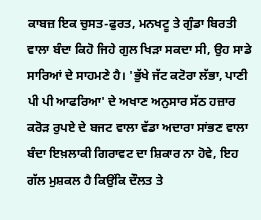ਕਾਬਜ਼ ਇਕ ਚੁਸਤ-ਫੁਰਤ, ਮਨਖਟੂ ਤੇ ਗੁੰਡਾ ਬਿਰਤੀ ਵਾਲਾ ਬੰਦਾ ਕਿਹੋ ਜਿਹੇ ਗੁਲ ਖਿੜਾ ਸਕਦਾ ਸੀ, ਉਹ ਸਾਡੇ ਸਾਰਿਆਂ ਦੇ ਸਾਹਮਣੇ ਹੈ। 'ਭੁੱਖੇ ਜੱਟ ਕਟੋਰਾ ਲੱਭਾ, ਪਾਣੀ ਪੀ ਪੀ ਆਫਰਿਆ' ਦੇ ਅਖਾਣ ਅਨੁਸਾਰ ਸੱਠ ਹਜ਼ਾਰ ਕਰੋੜ ਰੁਪਏ ਦੇ ਬਜਟ ਵਾਲਾ ਵੱਡਾ ਅਦਾਰਾ ਸਾਂਭਣ ਵਾਲਾ ਬੰਦਾ ਇਖ਼ਲਾਕੀ ਗਿਰਾਵਟ ਦਾ ਸ਼ਿਕਾਰ ਨਾ ਹੋਵੇ, ਇਹ ਗੱਲ ਮੁਸ਼ਕਲ ਹੈ ਕਿਉਂਕਿ ਦੌਲਤ ਤੇ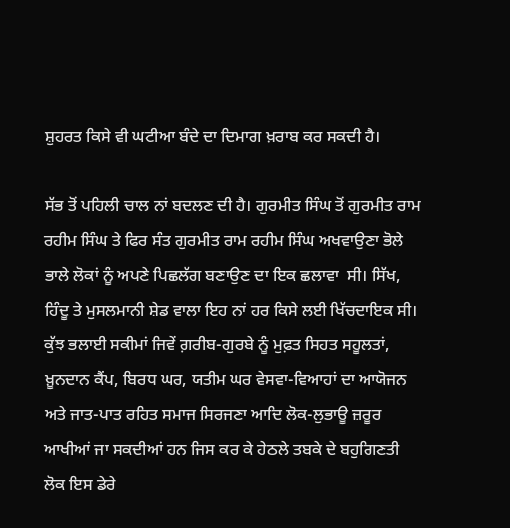ਸ਼ੁਹਰਤ ਕਿਸੇ ਵੀ ਘਟੀਆ ਬੰਦੇ ਦਾ ਦਿਮਾਗ ਖ਼ਰਾਬ ਕਰ ਸਕਦੀ ਹੈ।

ਸੱਭ ਤੋਂ ਪਹਿਲੀ ਚਾਲ ਨਾਂ ਬਦਲਣ ਦੀ ਹੈ। ਗੁਰਮੀਤ ਸਿੰਘ ਤੋਂ ਗੁਰਮੀਤ ਰਾਮ ਰਹੀਮ ਸਿੰਘ ਤੇ ਫਿਰ ਸੰਤ ਗੁਰਮੀਤ ਰਾਮ ਰਹੀਮ ਸਿੰਘ ਅਖਵਾਉਣਾ ਭੋਲੇ ਭਾਲੇ ਲੋਕਾਂ ਨੂੰ ਅਪਣੇ ਪਿਛਲੱਗ ਬਣਾਉਣ ਦਾ ਇਕ ਛਲਾਵਾ  ਸੀ। ਸਿੱਖ, ਹਿੰਦੂ ਤੇ ਮੁਸਲਮਾਨੀ ਸ਼ੇਡ ਵਾਲਾ ਇਹ ਨਾਂ ਹਰ ਕਿਸੇ ਲਈ ਖਿੱਚਦਾਇਕ ਸੀ। ਕੁੱਝ ਭਲਾਈ ਸਕੀਮਾਂ ਜਿਵੇਂ ਗ਼ਰੀਬ-ਗੁਰਬੇ ਨੂੰ ਮੁਫ਼ਤ ਸਿਹਤ ਸਹੂਲਤਾਂ, ਖ਼ੂਨਦਾਨ ਕੈਂਪ, ਬਿਰਧ ਘਰ, ਯਤੀਮ ਘਰ ਵੇਸਵਾ-ਵਿਆਹਾਂ ਦਾ ਆਯੋਜਨ ਅਤੇ ਜਾਤ-ਪਾਤ ਰਹਿਤ ਸਮਾਜ ਸਿਰਜਣਾ ਆਦਿ ਲੋਕ-ਲੁਭਾਊ ਜ਼ਰੂਰ ਆਖੀਆਂ ਜਾ ਸਕਦੀਆਂ ਹਨ ਜਿਸ ਕਰ ਕੇ ਹੇਠਲੇ ਤਬਕੇ ਦੇ ਬਹੁਗਿਣਤੀ ਲੋਕ ਇਸ ਡੇਰੇ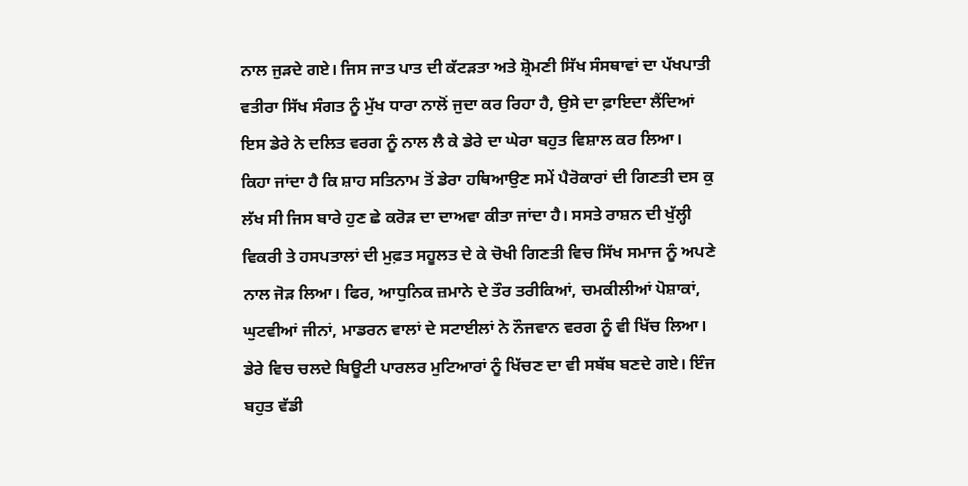ਨਾਲ ਜੁੜਦੇ ਗਏ। ਜਿਸ ਜਾਤ ਪਾਤ ਦੀ ਕੱਟੜਤਾ ਅਤੇ ਸ਼੍ਰੋਮਣੀ ਸਿੱਖ ਸੰਸਥਾਵਾਂ ਦਾ ਪੱਖਪਾਤੀ ਵਤੀਰਾ ਸਿੱਖ ਸੰਗਤ ਨੂੰ ਮੁੱਖ ਧਾਰਾ ਨਾਲੋਂ ਜੁਦਾ ਕਰ ਰਿਹਾ ਹੈ, ਉਸੇ ਦਾ ਫ਼ਾਇਦਾ ਲੈਂਦਿਆਂ ਇਸ ਡੇਰੇ ਨੇ ਦਲਿਤ ਵਰਗ ਨੂੰ ਨਾਲ ਲੈ ਕੇ ਡੇਰੇ ਦਾ ਘੇਰਾ ਬਹੁਤ ਵਿਸ਼ਾਲ ਕਰ ਲਿਆ। ਕਿਹਾ ਜਾਂਦਾ ਹੈ ਕਿ ਸ਼ਾਹ ਸਤਿਨਾਮ ਤੋਂ ਡੇਰਾ ਹਥਿਆਉਣ ਸਮੇਂ ਪੈਰੋਕਾਰਾਂ ਦੀ ਗਿਣਤੀ ਦਸ ਕੁ ਲੱਖ ਸੀ ਜਿਸ ਬਾਰੇ ਹੁਣ ਛੇ ਕਰੋੜ ਦਾ ਦਾਅਵਾ ਕੀਤਾ ਜਾਂਦਾ ਹੈ। ਸਸਤੇ ਰਾਸ਼ਨ ਦੀ ਖੁੱਲ੍ਹੀ ਵਿਕਰੀ ਤੇ ਹਸਪਤਾਲਾਂ ਦੀ ਮੁਫ਼ਤ ਸਹੂਲਤ ਦੇ ਕੇ ਚੋਖੀ ਗਿਣਤੀ ਵਿਚ ਸਿੱਖ ਸਮਾਜ ਨੂੰ ਅਪਣੇ ਨਾਲ ਜੋੜ ਲਿਆ। ਫਿਰ, ਆਧੁਨਿਕ ਜ਼ਮਾਨੇ ਦੇ ਤੌਰ ਤਰੀਕਿਆਂ, ਚਮਕੀਲੀਆਂ ਪੋਸ਼ਾਕਾਂ, ਘੁਟਵੀਆਂ ਜੀਨਾਂ, ਮਾਡਰਨ ਵਾਲਾਂ ਦੇ ਸਟਾਈਲਾਂ ਨੇ ਨੌਜਵਾਨ ਵਰਗ ਨੂੰ ਵੀ ਖਿੱਚ ਲਿਆ। ਡੇਰੇ ਵਿਚ ਚਲਦੇ ਬਿਊਟੀ ਪਾਰਲਰ ਮੁਟਿਆਰਾਂ ਨੂੰ ਖਿੱਚਣ ਦਾ ਵੀ ਸਬੱਬ ਬਣਦੇ ਗਏ। ਇੰਜ ਬਹੁਤ ਵੱਡੀ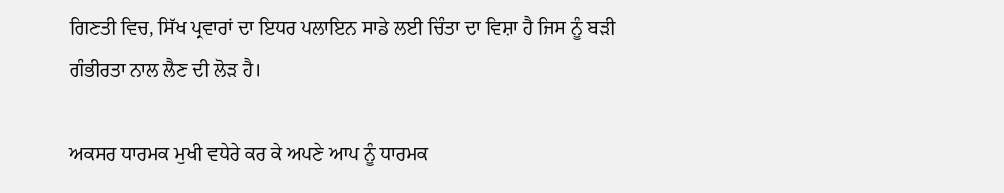ਗਿਣਤੀ ਵਿਚ, ਸਿੱਖ ਪ੍ਰਵਾਰਾਂ ਦਾ ਇਧਰ ਪਲਾਇਨ ਸਾਡੇ ਲਈ ਚਿੰਤਾ ਦਾ ਵਿਸ਼ਾ ਹੈ ਜਿਸ ਨੂੰ ਬੜੀ ਗੰਭੀਰਤਾ ਨਾਲ ਲੈਣ ਦੀ ਲੋੜ ਹੈ।

ਅਕਸਰ ਧਾਰਮਕ ਮੁਖੀ ਵਧੇਰੇ ਕਰ ਕੇ ਅਪਣੇ ਆਪ ਨੂੰ ਧਾਰਮਕ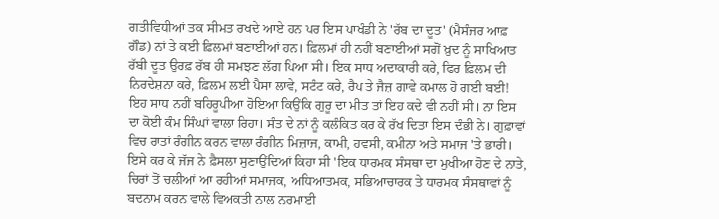ਗਤੀਵਿਧੀਆਂ ਤਕ ਸੀਮਤ ਰਖਦੇ ਆਏ ਹਨ ਪਰ ਇਸ ਪਾਖੰਡੀ ਨੇ 'ਰੱਬ ਦਾ ਦੂਤ' (ਮੈਸੰਜਰ ਆਫ਼ ਗੌਡ) ਨਾਂ ਤੇ ਕਈ ਫ਼ਿਲਮਾਂ ਬਣਾਈਆਂ ਹਨ। ਫ਼ਿਲਮਾਂ ਹੀ ਨਹੀਂ ਬਣਾਈਆਂ ਸਗੋਂ ਖ਼ੁਦ ਨੂੰ ਸਾਖਿਆਤ ਰੱਬੀ ਦੂਤ ਉਰਫ਼ ਰੱਬ ਹੀ ਸਮਝਣ ਲੱਗ ਪਿਆ ਸੀ। ਇਕ ਸਾਧ ਅਦਾਕਾਰੀ ਕਰੇ, ਫਿਰ ਫ਼ਿਲਮ ਦੀ ਨਿਰਦੇਸ਼ਨਾ ਕਰੇ, ਫ਼ਿਲਮ ਲਈ ਪੈਸਾ ਲਾਵੇ, ਸਟੰਟ ਕਰੇ, ਰੈਪ ਤੇ ਜੈਜ਼ ਗਾਵੇ ਕਮਾਲ ਹੋ ਗਈ ਬਈ! ਇਹ ਸਾਧ ਨਹੀਂ ਬਹਿਰੂਪੀਆ ਹੋਇਆ ਕਿਉਂਕਿ ਗੁਰੂ ਦਾ ਮੀਤ ਤਾਂ ਇਹ ਕਦੇ ਵੀ ਨਹੀਂ ਸੀ। ਨਾ ਇਸ ਦਾ ਕੋਈ ਕੰਮ ਸਿੰਘਾਂ ਵਾਲਾ ਰਿਹਾ। ਸੰਤ ਦੇ ਨਾਂ ਨੂੰ ਕਲੰਕਿਤ ਕਰ ਕੇ ਰੱਖ ਦਿਤਾ ਇਸ ਦੰਭੀ ਨੇ। ਗੁਫ਼ਾਵਾਂ ਵਿਚ ਰਾਤਾਂ ਰੰਗੀਨ ਕਰਨ ਵਾਲਾ ਰੰਗੀਨ ਮਿਜ਼ਾਜ, ਕਾਮੀ, ਹਵਸੀ, ਕਮੀਨਾ ਅਤੇ ਸਮਾਜ 'ਤੇ ਭਾਰੀ। ਇਸੇ ਕਰ ਕੇ ਜੱਜ ਨੇ ਫ਼ੈਸਲਾ ਸੁਣਾਉਂਦਿਆਂ ਕਿਹਾ ਸੀ 'ਇਕ ਧਾਰਮਕ ਸੰਸਥਾ ਦਾ ਮੁਖੀਆ ਹੋਣ ਦੇ ਨਾਤੇ, ਚਿਰਾਂ ਤੋਂ ਚਲੀਆਂ ਆ ਰਹੀਆਂ ਸਮਾਜਕ, ਅਧਿਆਤਮਕ, ਸਭਿਆਚਾਰਕ ਤੇ ਧਾਰਮਕ ਸੰਸਥਾਵਾਂ ਨੂੰ ਬਦਨਾਮ ਕਰਨ ਵਾਲੇ ਵਿਅਕਤੀ ਨਾਲ ਨਰਮਾਈ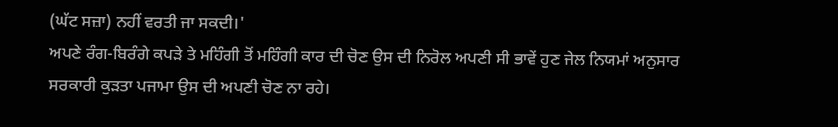(ਘੱਟ ਸਜ਼ਾ) ਨਹੀਂ ਵਰਤੀ ਜਾ ਸਕਦੀ।'
ਅਪਣੇ ਰੰਗ-ਬਿਰੰਗੇ ਕਪੜੇ ਤੇ ਮਹਿੰਗੀ ਤੋਂ ਮਹਿੰਗੀ ਕਾਰ ਦੀ ਚੋਣ ਉਸ ਦੀ ਨਿਰੋਲ ਅਪਣੀ ਸੀ ਭਾਵੇਂ ਹੁਣ ਜੇਲ ਨਿਯਮਾਂ ਅਨੁਸਾਰ ਸਰਕਾਰੀ ਕੁੜਤਾ ਪਜਾਮਾ ਉਸ ਦੀ ਅਪਣੀ ਚੋਣ ਨਾ ਰਹੇ।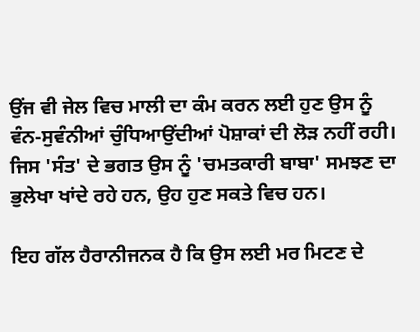ਉਂਜ ਵੀ ਜੇਲ ਵਿਚ ਮਾਲੀ ਦਾ ਕੰਮ ਕਰਨ ਲਈ ਹੁਣ ਉਸ ਨੂੰ ਵੰਨ-ਸੁਵੰਨੀਆਂ ਚੁੰਧਿਆਉਂਦੀਆਂ ਪੋਸ਼ਾਕਾਂ ਦੀ ਲੋੜ ਨਹੀਂ ਰਹੀ। ਜਿਸ 'ਸੰਤ' ਦੇ ਭਗਤ ਉਸ ਨੂੰ 'ਚਮਤਕਾਰੀ ਬਾਬਾ' ਸਮਝਣ ਦਾ ਭੁਲੇਖਾ ਖਾਂਦੇ ਰਹੇ ਹਨ, ਉਹ ਹੁਣ ਸਕਤੇ ਵਿਚ ਹਨ।

ਇਹ ਗੱਲ ਹੈਰਾਨੀਜਨਕ ਹੈ ਕਿ ਉਸ ਲਈ ਮਰ ਮਿਟਣ ਦੇ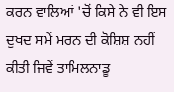ਕਰਨ ਵਾਲਿਆਂ 'ਚੋਂ ਕਿਸੇ ਨੇ ਵੀ ਇਸ ਦੁਖਦ ਸਮੇਂ ਮਰਨ ਦੀ ਕੋਸ਼ਿਸ਼ ਨਹੀਂ ਕੀਤੀ ਜਿਵੇਂ ਤਾਮਿਲਨਾਡੂ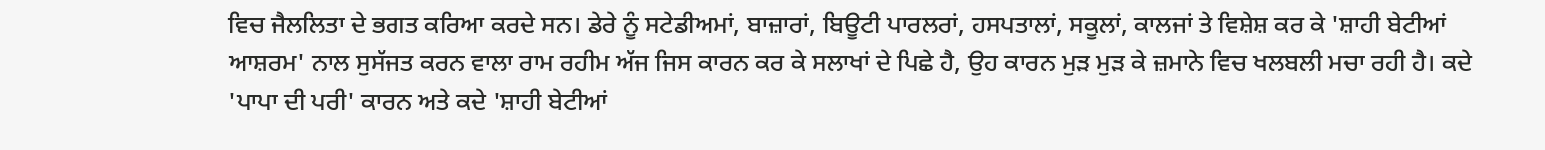ਵਿਚ ਜੈਲਲਿਤਾ ਦੇ ਭਗਤ ਕਰਿਆ ਕਰਦੇ ਸਨ। ਡੇਰੇ ਨੂੰ ਸਟੇਡੀਅਮਾਂ, ਬਾਜ਼ਾਰਾਂ, ਬਿਊਟੀ ਪਾਰਲਰਾਂ, ਹਸਪਤਾਲਾਂ, ਸਕੂਲਾਂ, ਕਾਲਜਾਂ ਤੇ ਵਿਸ਼ੇਸ਼ ਕਰ ਕੇ 'ਸ਼ਾਹੀ ਬੇਟੀਆਂ ਆਸ਼ਰਮ' ਨਾਲ ਸੁਸੱਜਤ ਕਰਨ ਵਾਲਾ ਰਾਮ ਰਹੀਮ ਅੱਜ ਜਿਸ ਕਾਰਨ ਕਰ ਕੇ ਸਲਾਖਾਂ ਦੇ ਪਿਛੇ ਹੈ, ਉਹ ਕਾਰਨ ਮੁੜ ਮੁੜ ਕੇ ਜ਼ਮਾਨੇ ਵਿਚ ਖਲਬਲੀ ਮਚਾ ਰਹੀ ਹੈ। ਕਦੇ 'ਪਾਪਾ ਦੀ ਪਰੀ' ਕਾਰਨ ਅਤੇ ਕਦੇ 'ਸ਼ਾਹੀ ਬੇਟੀਆਂ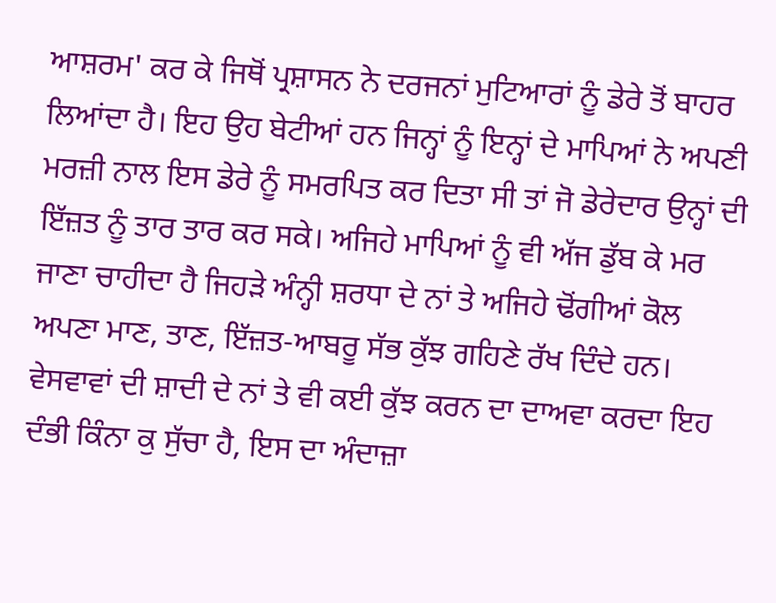ਆਸ਼ਰਮ' ਕਰ ਕੇ ਜਿਥੋਂ ਪ੍ਰਸ਼ਾਸਨ ਨੇ ਦਰਜਨਾਂ ਮੁਟਿਆਰਾਂ ਨੂੰ ਡੇਰੇ ਤੋਂ ਬਾਹਰ ਲਿਆਂਦਾ ਹੈ। ਇਹ ਉਹ ਬੇਟੀਆਂ ਹਨ ਜਿਨ੍ਹਾਂ ਨੂੰ ਇਨ੍ਹਾਂ ਦੇ ਮਾਪਿਆਂ ਨੇ ਅਪਣੀ ਮਰਜ਼ੀ ਨਾਲ ਇਸ ਡੇਰੇ ਨੂੰ ਸਮਰਪਿਤ ਕਰ ਦਿਤਾ ਸੀ ਤਾਂ ਜੋ ਡੇਰੇਦਾਰ ਉਨ੍ਹਾਂ ਦੀ ਇੱਜ਼ਤ ਨੂੰ ਤਾਰ ਤਾਰ ਕਰ ਸਕੇ। ਅਜਿਹੇ ਮਾਪਿਆਂ ਨੂੰ ਵੀ ਅੱਜ ਡੁੱਬ ਕੇ ਮਰ ਜਾਣਾ ਚਾਹੀਦਾ ਹੈ ਜਿਹੜੇ ਅੰਨ੍ਹੀ ਸ਼ਰਧਾ ਦੇ ਨਾਂ ਤੇ ਅਜਿਹੇ ਢੋਂਗੀਆਂ ਕੋਲ ਅਪਣਾ ਮਾਣ, ਤਾਣ, ਇੱਜ਼ਤ-ਆਬਰੂ ਸੱਭ ਕੁੱਝ ਗਹਿਣੇ ਰੱਖ ਦਿੰਦੇ ਹਨ। ਵੇਸਵਾਵਾਂ ਦੀ ਸ਼ਾਦੀ ਦੇ ਨਾਂ ਤੇ ਵੀ ਕਈ ਕੁੱਝ ਕਰਨ ਦਾ ਦਾਅਵਾ ਕਰਦਾ ਇਹ ਦੰਭੀ ਕਿੰਨਾ ਕੁ ਸੁੱਚਾ ਹੈ, ਇਸ ਦਾ ਅੰਦਾਜ਼ਾ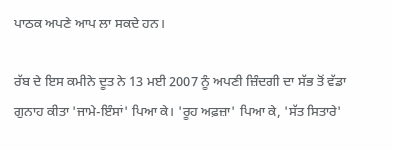ਪਾਠਕ ਅਪਣੇ ਆਪ ਲਾ ਸਕਦੇ ਹਨ।

ਰੱਬ ਦੇ ਇਸ ਕਮੀਨੇ ਦੂਤ ਨੇ 13 ਮਈ 2007 ਨੂੰ ਅਪਣੀ ਜ਼ਿੰਦਗੀ ਦਾ ਸੱਭ ਤੋਂ ਵੱਡਾ ਗੁਨਾਹ ਕੀਤਾ 'ਜਾਮੇ-ਇੰਸਾਂ' ਪਿਆ ਕੇ। 'ਰੂਹ ਅਫ਼ਜ਼ਾ' ਪਿਆ ਕੇ, 'ਸੱਤ ਸਿਤਾਰੇ'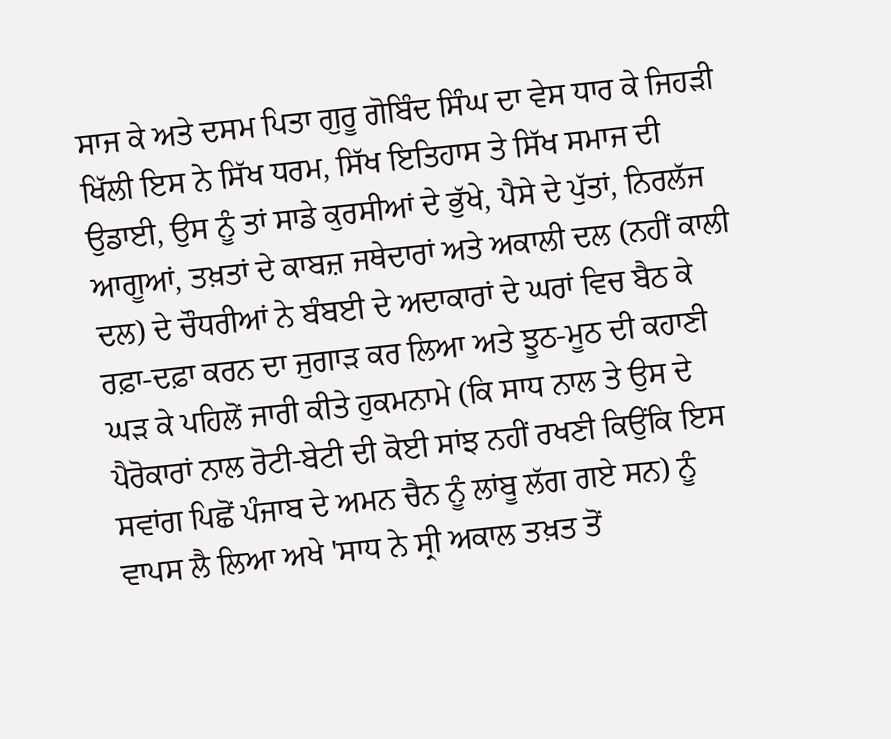ਸਾਜ ਕੇ ਅਤੇ ਦਸਮ ਪਿਤਾ ਗੁਰੂ ਗੋਬਿੰਦ ਸਿੰਘ ਦਾ ਵੇਸ ਧਾਰ ਕੇ ਜਿਹੜੀ ਖਿੱਲੀ ਇਸ ਨੇ ਸਿੱਖ ਧਰਮ, ਸਿੱਖ ਇਤਿਹਾਸ ਤੇ ਸਿੱਖ ਸਮਾਜ ਦੀ ਉਡਾਈ, ਉਸ ਨੂੰ ਤਾਂ ਸਾਡੇ ਕੁਰਸੀਆਂ ਦੇ ਭੁੱਖੇ, ਪੈਸੇ ਦੇ ਪੁੱਤਾਂ, ਨਿਰਲੱਜ ਆਗੂਆਂ, ਤਖ਼ਤਾਂ ਦੇ ਕਾਬਜ਼ ਜਥੇਦਾਰਾਂ ਅਤੇ ਅਕਾਲੀ ਦਲ (ਨਹੀਂ ਕਾਲੀ ਦਲ) ਦੇ ਚੌਧਰੀਆਂ ਨੇ ਬੰਬਈ ਦੇ ਅਦਾਕਾਰਾਂ ਦੇ ਘਰਾਂ ਵਿਚ ਬੈਠ ਕੇ ਰਫ਼ਾ-ਦਫ਼ਾ ਕਰਨ ਦਾ ਜੁਗਾੜ ਕਰ ਲਿਆ ਅਤੇ ਝੂਠ-ਮੂਠ ਦੀ ਕਹਾਣੀ ਘੜ ਕੇ ਪਹਿਲੋਂ ਜਾਰੀ ਕੀਤੇ ਹੁਕਮਨਾਮੇ (ਕਿ ਸਾਧ ਨਾਲ ਤੇ ਉਸ ਦੇ ਪੈਰੋਕਾਰਾਂ ਨਾਲ ਰੋਟੀ-ਬੇਟੀ ਦੀ ਕੋਈ ਸਾਂਝ ਨਹੀਂ ਰਖਣੀ ਕਿਉਂਕਿ ਇਸ ਸਵਾਂਗ ਪਿਛੋਂ ਪੰਜਾਬ ਦੇ ਅਮਨ ਚੈਨ ਨੂੰ ਲਾਂਬੂ ਲੱਗ ਗਏ ਸਨ) ਨੂੰ ਵਾਪਸ ਲੈ ਲਿਆ ਅਖੇ 'ਸਾਧ ਨੇ ਸ੍ਰੀ ਅਕਾਲ ਤਖ਼ਤ ਤੋਂ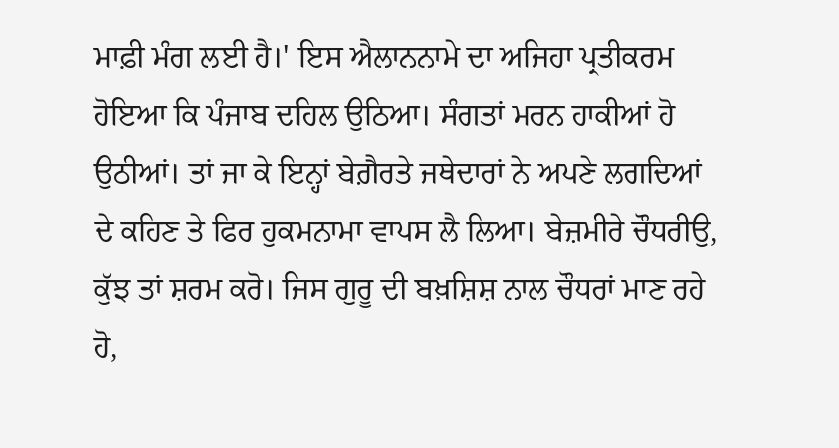ਮਾਫ਼ੀ ਮੰਗ ਲਈ ਹੈ।' ਇਸ ਐਲਾਨਨਾਮੇ ਦਾ ਅਜਿਹਾ ਪ੍ਰਤੀਕਰਮ ਹੋਇਆ ਕਿ ਪੰਜਾਬ ਦਹਿਲ ਉਠਿਆ। ਸੰਗਤਾਂ ਮਰਨ ਹਾਕੀਆਂ ਹੋ ਉਠੀਆਂ। ਤਾਂ ਜਾ ਕੇ ਇਨ੍ਹਾਂ ਬੇਗ਼ੈਰਤੇ ਜਥੇਦਾਰਾਂ ਨੇ ਅਪਣੇ ਲਗਦਿਆਂ ਦੇ ਕਹਿਣ ਤੇ ਫਿਰ ਹੁਕਮਨਾਮਾ ਵਾਪਸ ਲੈ ਲਿਆ। ਬੇਜ਼ਮੀਰੇ ਚੌਧਰੀਉ, ਕੁੱਝ ਤਾਂ ਸ਼ਰਮ ਕਰੋ। ਜਿਸ ਗੁਰੂ ਦੀ ਬਖ਼ਸ਼ਿਸ਼ ਨਾਲ ਚੌਧਰਾਂ ਮਾਣ ਰਹੇ ਹੋ,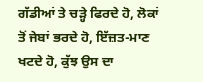ਗੱਡੀਆਂ ਤੇ ਚੜ੍ਹੇ ਫਿਰਦੇ ਹੋ, ਲੋਕਾਂ ਤੋਂ ਜੇਬਾਂ ਭਰਦੇ ਹੋ, ਇੱਜ਼ਤ-ਮਾਣ ਖਟਦੇ ਹੋ, ਕੁੱਝ ਉਸ ਦਾ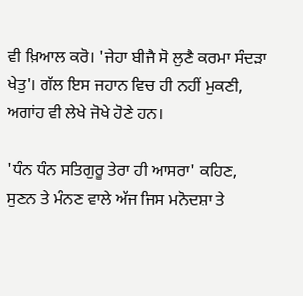ਵੀ ਖ਼ਿਆਲ ਕਰੋ। 'ਜੇਹਾ ਬੀਜੈ ਸੋ ਲੁਣੈ ਕਰਮਾ ਸੰਦੜਾ ਖੇਤੁ'। ਗੱਲ ਇਸ ਜਹਾਨ ਵਿਚ ਹੀ ਨਹੀਂ ਮੁਕਣੀ, ਅਗਾਂਹ ਵੀ ਲੇਖੇ ਜੋਖੇ ਹੋਣੇ ਹਨ।

'ਧੰਨ ਧੰਨ ਸਤਿਗੁਰੂ ਤੇਰਾ ਹੀ ਆਸਰਾ' ਕਹਿਣ, ਸੁਣਨ ਤੇ ਮੰਨਣ ਵਾਲੇ ਅੱਜ ਜਿਸ ਮਨੋਦਸ਼ਾ ਤੇ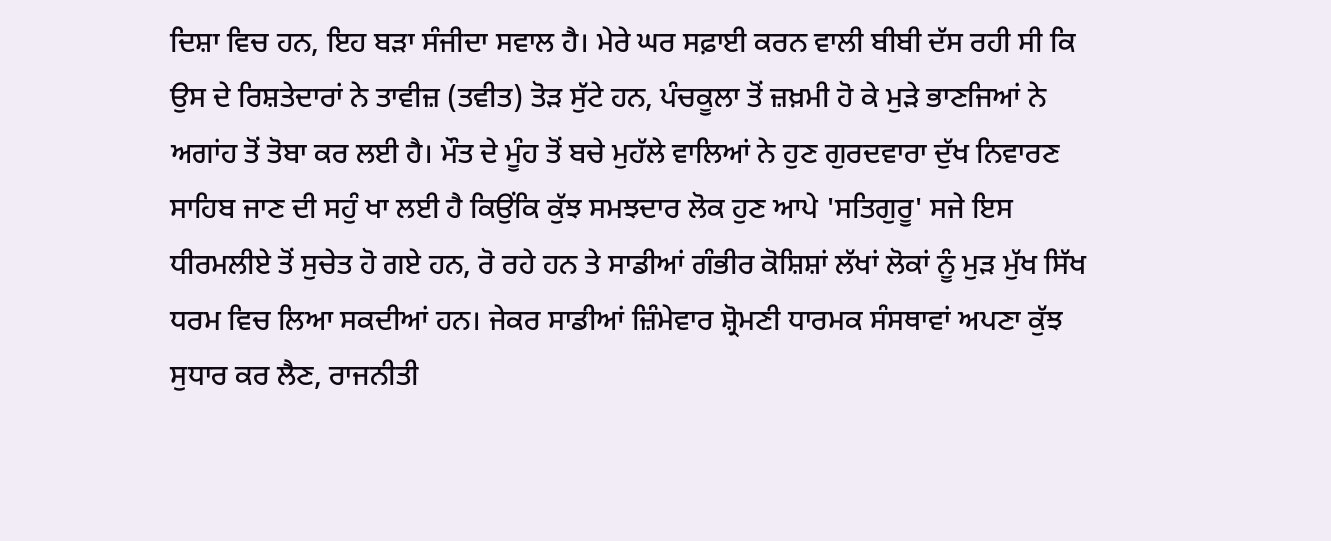ਦਿਸ਼ਾ ਵਿਚ ਹਨ, ਇਹ ਬੜਾ ਸੰਜੀਦਾ ਸਵਾਲ ਹੈ। ਮੇਰੇ ਘਰ ਸਫ਼ਾਈ ਕਰਨ ਵਾਲੀ ਬੀਬੀ ਦੱਸ ਰਹੀ ਸੀ ਕਿ ਉਸ ਦੇ ਰਿਸ਼ਤੇਦਾਰਾਂ ਨੇ ਤਾਵੀਜ਼ (ਤਵੀਤ) ਤੋੜ ਸੁੱਟੇ ਹਨ, ਪੰਚਕੂਲਾ ਤੋਂ ਜ਼ਖ਼ਮੀ ਹੋ ਕੇ ਮੁੜੇ ਭਾਣਜਿਆਂ ਨੇ ਅਗਾਂਹ ਤੋਂ ਤੋਬਾ ਕਰ ਲਈ ਹੈ। ਮੌਤ ਦੇ ਮੂੰਹ ਤੋਂ ਬਚੇ ਮੁਹੱਲੇ ਵਾਲਿਆਂ ਨੇ ਹੁਣ ਗੁਰਦਵਾਰਾ ਦੁੱਖ ਨਿਵਾਰਣ ਸਾਹਿਬ ਜਾਣ ਦੀ ਸਹੁੰ ਖਾ ਲਈ ਹੈ ਕਿਉਂਕਿ ਕੁੱਝ ਸਮਝਦਾਰ ਲੋਕ ਹੁਣ ਆਪੇ 'ਸਤਿਗੁਰੂ' ਸਜੇ ਇਸ ਧੀਰਮਲੀਏ ਤੋਂ ਸੁਚੇਤ ਹੋ ਗਏ ਹਨ, ਰੋ ਰਹੇ ਹਨ ਤੇ ਸਾਡੀਆਂ ਗੰਭੀਰ ਕੋਸ਼ਿਸ਼ਾਂ ਲੱਖਾਂ ਲੋਕਾਂ ਨੂੰ ਮੁੜ ਮੁੱਖ ਸਿੱਖ ਧਰਮ ਵਿਚ ਲਿਆ ਸਕਦੀਆਂ ਹਨ। ਜੇਕਰ ਸਾਡੀਆਂ ਜ਼ਿੰਮੇਵਾਰ ਸ਼੍ਰੋਮਣੀ ਧਾਰਮਕ ਸੰਸਥਾਵਾਂ ਅਪਣਾ ਕੁੱਝ ਸੁਧਾਰ ਕਰ ਲੈਣ, ਰਾਜਨੀਤੀ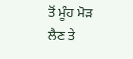ਤੋਂ ਮੂੰਹ ਮੋੜ ਲੈਣ ਤੇ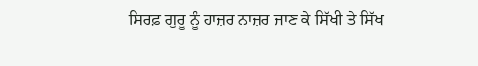ਸਿਰਫ਼ ਗੁਰੂ ਨੂੰ ਹਾਜ਼ਰ ਨਾਜ਼ਰ ਜਾਣ ਕੇ ਸਿੱਖੀ ਤੇ ਸਿੱਖ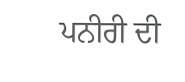ਪਨੀਰੀ ਦੀ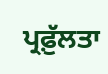ਪ੍ਰਫ਼ੁੱਲਤਾ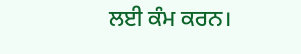ਲਈ ਕੰਮ ਕਰਨ।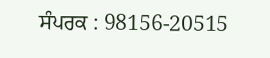ਸੰਪਰਕ : 98156-20515